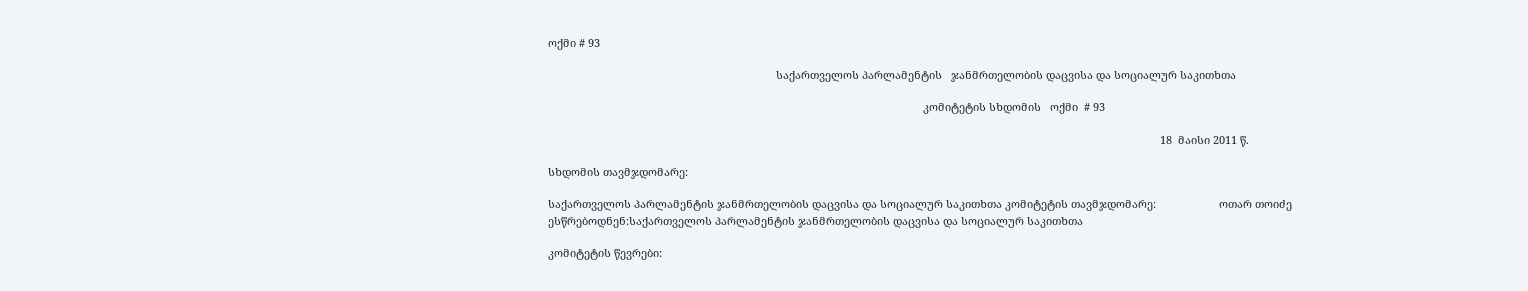ოქმი # 93

                                                                            საქართველოს პარლამენტის   ჯანმრთელობის დაცვისა და სოციალურ საკითხთა

                                                                                                                             კომიტეტის სხდომის   ოქმი  # 93

                                                                                                                                                                                                            18  მაისი 2011 წ.

სხდომის თავმჯდომარე:

საქართველოს პარლამენტის ჯანმრთელობის დაცვისა და სოციალურ საკითხთა კომიტეტის თავმჯდომარე:                     ოთარ თოიძე   ესწრებოდნენ:საქართველოს პარლამენტის ჯანმრთელობის დაცვისა და სოციალურ საკითხთა

კომიტეტის წევრები: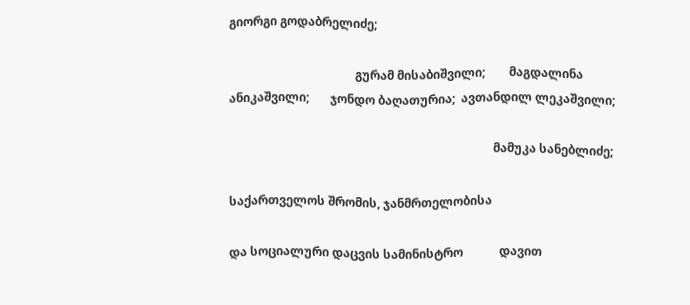გიორგი გოდაბრელიძე;

                                          გურამ მისაბიშვილი;        მაგდალინა ანიკაშვილი;       ჯონდო ბაღათურია;  ავთანდილ ლეკაშვილი;

                                                                                        მამუკა სანებლიძე;

საქართველოს შრომის, ჯანმრთელობისა

და სოციალური დაცვის სამინისტრო            დავით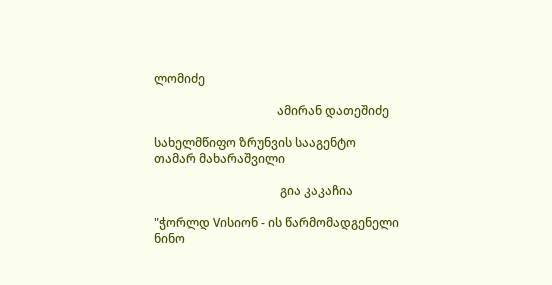ლომიძე

                                         ამირან დათეშიძე

სახელმწიფო ზრუნვის სააგენტო                თამარ მახარაშვილი

                                          გია კაკაჩია

"ჭორლდ Vისიონ - ის წარმომადგენელი            ნინო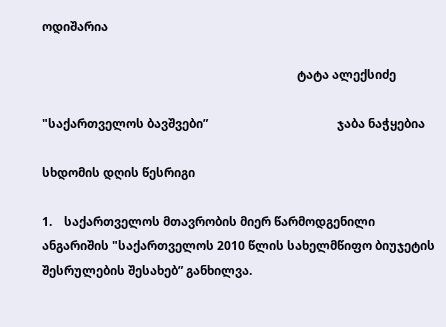ოდიშარია

                                                                                     ტატა ალექსიძე

"საქართველოს ბავშვები”                                           ჯაბა ნაჭყებია

სხდომის დღის წესრიგი

1.    საქართველოს მთავრობის მიერ წარმოდგენილი ანგარიშის "საქართველოს 2010 წლის სახელმწიფო ბიუჯეტის შესრულების შესახებ” განხილვა.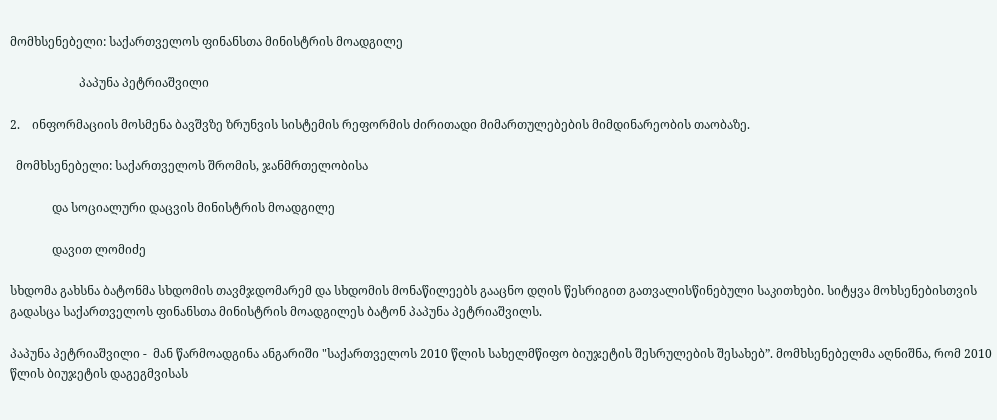მომხსენებელი: საქართველოს ფინანსთა მინისტრის მოადგილე

                       პაპუნა პეტრიაშვილი

2.    ინფორმაციის მოსმენა ბავშვზე ზრუნვის სისტემის რეფორმის ძირითადი მიმართულებების მიმდინარეობის თაობაზე.

  მომხსენებელი: საქართველოს შრომის, ჯანმრთელობისა

              და სოციალური დაცვის მინისტრის მოადგილე

              დავით ლომიძე

სხდომა გახსნა ბატონმა სხდომის თავმჯდომარემ და სხდომის მონაწილეებს გააცნო დღის წესრიგით გათვალისწინებული საკითხები. სიტყვა მოხსენებისთვის გადასცა საქართველოს ფინანსთა მინისტრის მოადგილეს ბატონ პაპუნა პეტრიაშვილს.

პაპუნა პეტრიაშვილი -  მან წარმოადგინა ანგარიში "საქართველოს 2010 წლის სახელმწიფო ბიუჯეტის შესრულების შესახებ”. მომხსენებელმა აღნიშნა, რომ 2010 წლის ბიუჯეტის დაგეგმვისას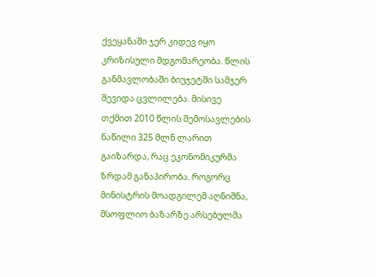ქვეყანაში ჯერ კიდევ იყო კრიზისული მდგომარეობა. წლის განმავლობაში ბიუჯეტში სამჯერ შევიდა ცვლილება. მისივე თქმით 2010 წლის შემოსავლების ნაწილი 325 მლნ ლარით გაიზარდა, რაც ეკონომიკურმა ზრდამ განაპირობა. როგორც მინისტრის მოადგილემ აღნიშნა, მსოფლიო ბაზარზე არსებულმა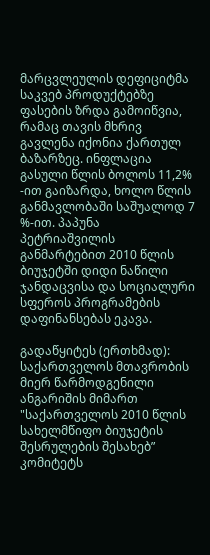მარცვლეულის დეფიციტმა საკვებ პროდუქტებზე ფასების ზრდა გამოიწვია, რამაც თავის მხრივ გავლენა იქონია ქართულ ბაზარზეც. ინფლაცია გასული წლის ბოლოს 11,2% -ით გაიზარდა, ხოლო წლის განმავლობაში საშუალოდ 7 %-ით. პაპუნა პეტრიაშვილის განმარტებით 2010 წლის ბიუჯეტში დიდი ნაწილი ჯანდაცვისა და სოციალური სფეროს პროგრამების დაფინანსებას ეკავა.

გადაწყიტეს (ერთხმად): საქართველოს მთავრობის მიერ წარმოდგენილი ანგარიშის მიმართ "საქართველოს 2010 წლის სახელმწიფო ბიუჯეტის შესრულების შესახებ” კომიტეტს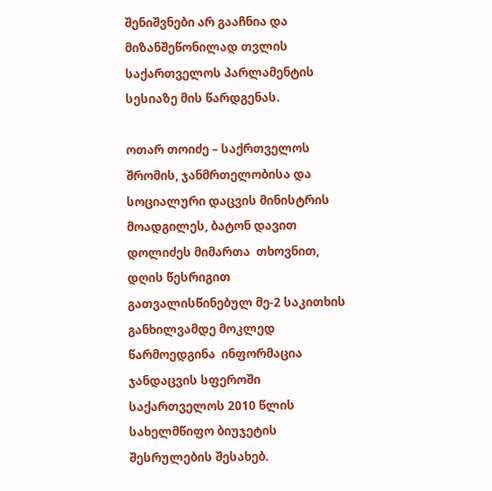შენიშვნები არ გააჩნია და მიზანშეწონილად თვლის საქართველოს პარლამენტის სესიაზე მის წარდგენას.

ოთარ თოიძე – საქრთველოს შრომის, ჯანმრთელობისა და სოციალური დაცვის მინისტრის მოადგილეს, ბატონ დავით დოლიძეს მიმართა  თხოვნით, დღის წესრიგით გათვალისწინებულ მე-2 საკითხის განხილვამდე მოკლედ წარმოედგინა  ინფორმაცია ჯანდაცვის სფეროში საქართველოს 2010 წლის სახელმწიფო ბიუჯეტის შესრულების შესახებ.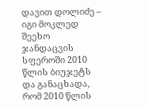დავით დოლიძე – იგი მოკლედ შეეხო ჯანდაცვის სფეროში 2010 წლის ბიუჯეტს და განაცხადა, რომ 2010 წლის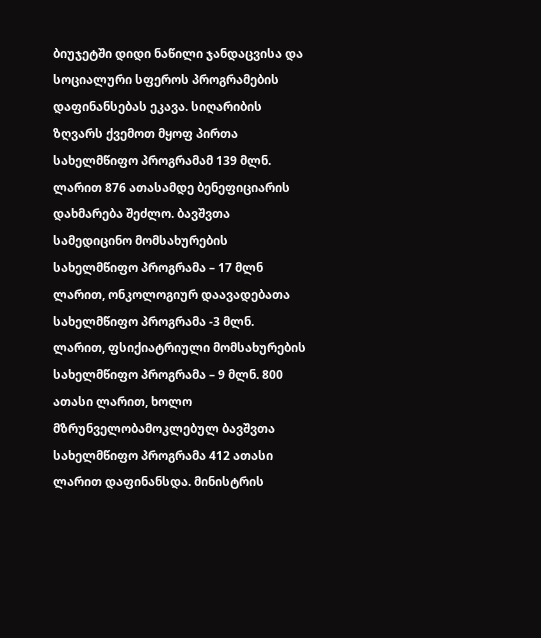ბიუჯეტში დიდი ნაწილი ჯანდაცვისა და სოციალური სფეროს პროგრამების დაფინანსებას ეკავა. სიღარიბის ზღვარს ქვემოთ მყოფ პირთა სახელმწიფო პროგრამამ 139 მლნ. ლარით 876 ათასამდე ბენეფიციარის დახმარება შეძლო. ბავშვთა სამედიცინო მომსახურების სახელმწიფო პროგრამა – 17 მლნ ლარით, ონკოლოგიურ დაავადებათა სახელმწიფო პროგრამა -3 მლნ. ლარით, ფსიქიატრიული მომსახურების სახელმწიფო პროგრამა – 9 მლნ. 800 ათასი ლარით, ხოლო მზრუნველობამოკლებულ ბავშვთა სახელმწიფო პროგრამა 412 ათასი ლარით დაფინანსდა. მინისტრის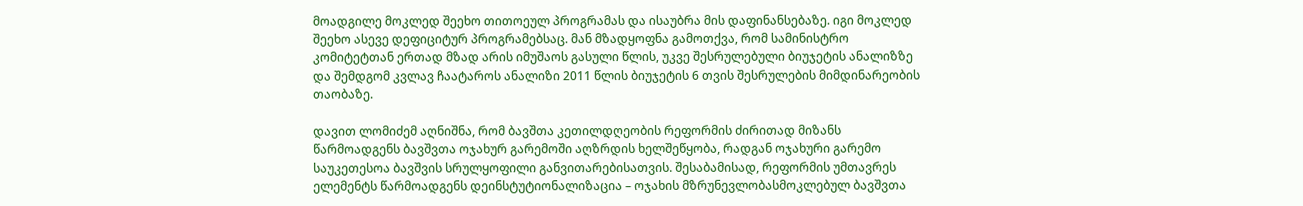მოადგილე მოკლედ შეეხო თითოეულ პროგრამას და ისაუბრა მის დაფინანსებაზე. იგი მოკლედ შეეხო ასევე დეფიციტურ პროგრამებსაც. მან მზადყოფნა გამოთქვა, რომ სამინისტრო კომიტეტთან ერთად მზად არის იმუშაოს გასული წლის, უკვე შესრულებული ბიუჯეტის ანალიზზე და შემდგომ კვლავ ჩაატაროს ანალიზი 2011 წლის ბიუჯეტის 6 თვის შესრულების მიმდინარეობის თაობაზე.

დავით ლომიძემ აღნიშნა, რომ ბავშთა კეთილდღეობის რეფორმის ძირითად მიზანს წარმოადგენს ბავშვთა ოჯახურ გარემოში აღზრდის ხელშეწყობა, რადგან ოჯახური გარემო საუკეთესოა ბავშვის სრულყოფილი განვითარებისათვის. შესაბამისად, რეფორმის უმთავრეს ელემენტს წარმოადგენს დეინსტუტიონალიზაცია – ოჯახის მზრუნევლობასმოკლებულ ბავშვთა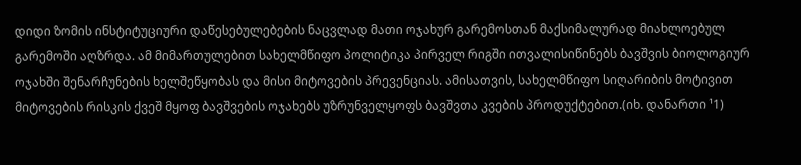დიდი ზომის ინსტიტუციური დაწესებულებების ნაცვლად მათი ოჯახურ გარემოსთან მაქსიმალურად მიახლოებულ გარემოში აღზრდა. ამ მიმართულებით სახელმწიფო პოლიტიკა პირველ რიგში ითვალისიწინებს ბავშვის ბიოლოგიურ ოჯახში შენარჩუნების ხელშეწყობას და მისი მიტოვების პრევენციას. ამისათვის, სახელმწიფო სიღარიბის მოტივით მიტოვების რისკის ქვეშ მყოფ ბავშვების ოჯახებს უზრუნველყოფს ბავშვთა კვების პროდუქტებით.(იხ. დანართი ¹1)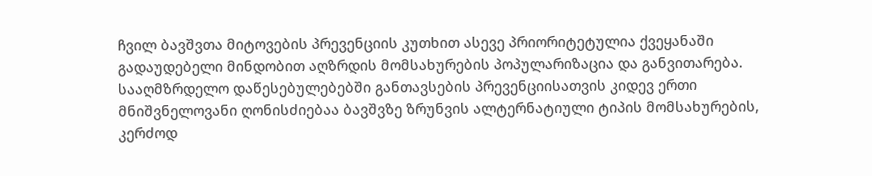ჩვილ ბავშვთა მიტოვების პრევენციის კუთხით ასევე პრიორიტეტულია ქვეყანაში გადაუდებელი მინდობით აღზრდის მომსახურების პოპულარიზაცია და განვითარება. სააღმზრდელო დაწესებულებებში განთავსების პრევენციისათვის კიდევ ერთი მნიშვნელოვანი ღონისძიებაა ბავშვზე ზრუნვის ალტერნატიული ტიპის მომსახურების, კერძოდ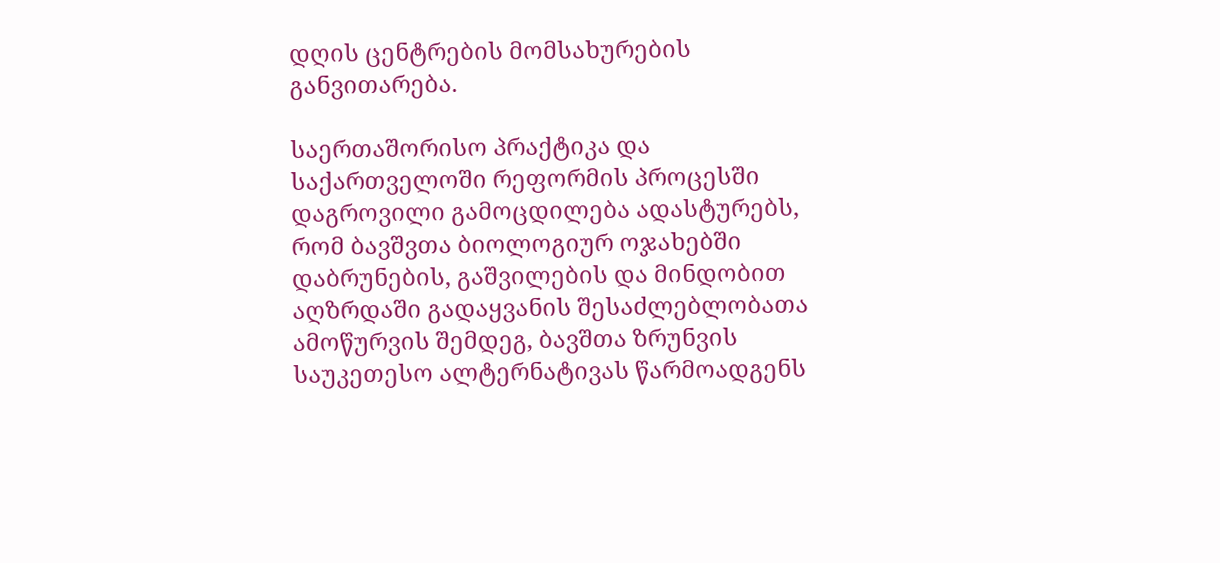დღის ცენტრების მომსახურების განვითარება.

საერთაშორისო პრაქტიკა და საქართველოში რეფორმის პროცესში დაგროვილი გამოცდილება ადასტურებს, რომ ბავშვთა ბიოლოგიურ ოჯახებში დაბრუნების, გაშვილების და მინდობით აღზრდაში გადაყვანის შესაძლებლობათა ამოწურვის შემდეგ, ბავშთა ზრუნვის საუკეთესო ალტერნატივას წარმოადგენს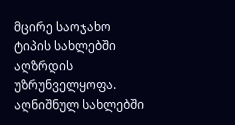მცირე საოჯახო ტიპის სახლებში აღზრდის უზრუნველყოფა. აღნიშნულ სახლებში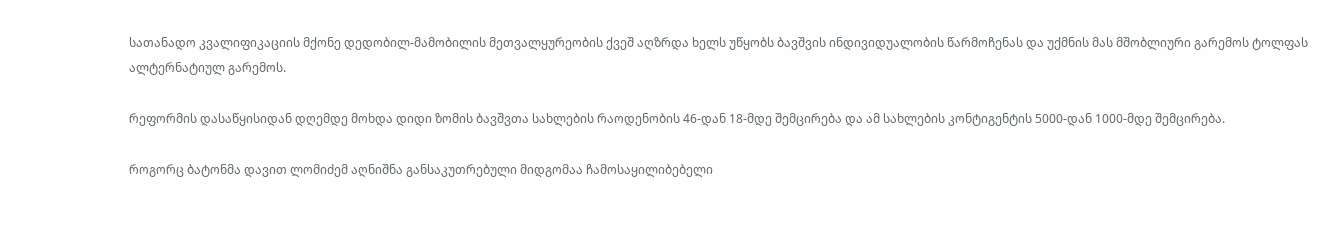სათანადო კვალიფიკაციის მქონე დედობილ-მამობილის მეთვალყურეობის ქვეშ აღზრდა ხელს უწყობს ბავშვის ინდივიდუალობის წარმოჩენას და უქმნის მას მშობლიური გარემოს ტოლფას ალტერნატიულ გარემოს.

რეფორმის დასაწყისიდან დღემდე მოხდა დიდი ზომის ბავშვთა სახლების რაოდენობის 46-დან 18-მდე შემცირება და ამ სახლების კონტიგენტის 5000-დან 1000-მდე შემცირება.

როგორც ბატონმა დავით ლომიძემ აღნიშნა განსაკუთრებული მიდგომაა ჩამოსაყილიბებელი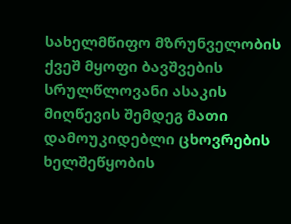სახელმწიფო მზრუნველობის ქვეშ მყოფი ბავშვების სრულწლოვანი ასაკის მიღწევის შემდეგ მათი დამოუკიდებლი ცხოვრების ხელშეწყობის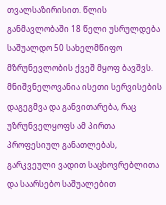თვალსაზირისით. წლის განმავლობაში 18 წელი უსრულდება საშუალდო 50 სახელმწიფო მზრუნევლობის ქვეშ მყოფ ბავშვს. მნიშვნელოვანია ისეთი სერვისების დაგეგმვა და განვითარება, რაც უზრუნველყოფს ამ პირთა პროფესიულ განათლებას, გარკვეული ვადით საცხოვრებლითა და საარსებო საშუალებით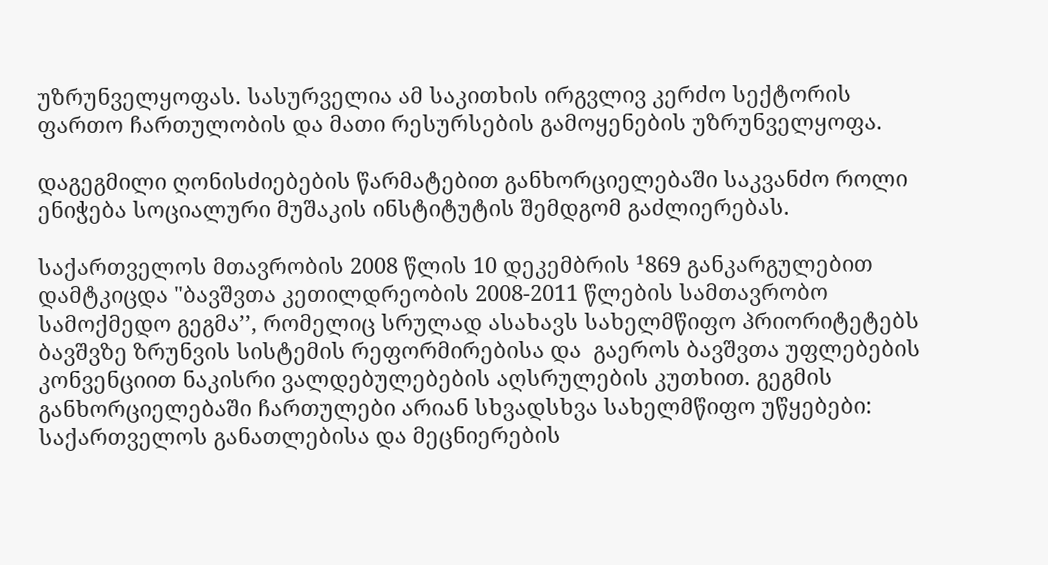უზრუნველყოფას. სასურველია ამ საკითხის ირგვლივ კერძო სექტორის ფართო ჩართულობის და მათი რესურსების გამოყენების უზრუნველყოფა.

დაგეგმილი ღონისძიებების წარმატებით განხორციელებაში საკვანძო როლი ენიჭება სოციალური მუშაკის ინსტიტუტის შემდგომ გაძლიერებას.

საქართველოს მთავრობის 2008 წლის 10 დეკემბრის ¹869 განკარგულებით დამტკიცდა "ბავშვთა კეთილდრეობის 2008-2011 წლების სამთავრობო სამოქმედო გეგმა’’, რომელიც სრულად ასახავს სახელმწიფო პრიორიტეტებს ბავშვზე ზრუნვის სისტემის რეფორმირებისა და  გაეროს ბავშვთა უფლებების კონვენციით ნაკისრი ვალდებულებების აღსრულების კუთხით. გეგმის განხორციელებაში ჩართულები არიან სხვადსხვა სახელმწიფო უწყებები: საქართველოს განათლებისა და მეცნიერების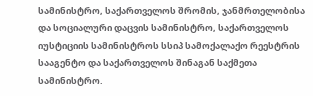სამინისტრო, საქართველოს შრომის, ჯანმრთელობისა და სოციალური დაცვის სამინისტრო, საქართველოს იუსტიციის სამინისტროს სსიპ სამოქალაქო რეესტრის სააგენტო და საქართველოს შინაგან საქმეთა სამინისტრო.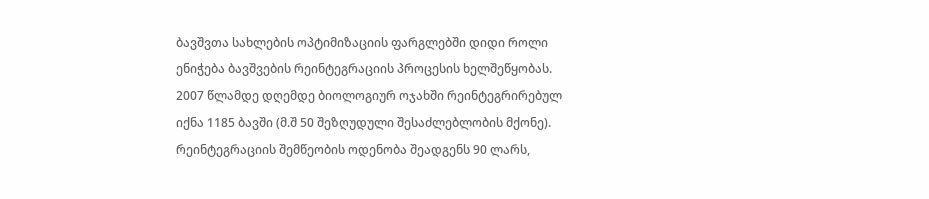ბავშვთა სახლების ოპტიმიზაციის ფარგლებში დიდი როლი ენიჭება ბავშვების რეინტეგრაციის პროცესის ხელშეწყობას. 2007 წლამდე დღემდე ბიოლოგიურ ოჯახში რეინტეგრირებულ იქნა 1185 ბავში (მ.შ 50 შეზღუდული შესაძლებლობის მქონე). რეინტეგრაციის შემწეობის ოდენობა შეადგენს 90 ლარს,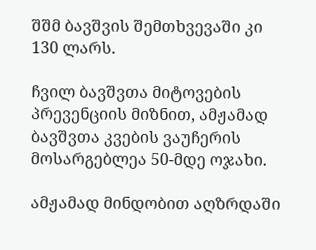შშმ ბავშვის შემთხვევაში კი 130 ლარს.

ჩვილ ბავშვთა მიტოვების პრევენციის მიზნით, ამჟამად ბავშვთა კვების ვაუჩერის მოსარგებლეა 50-მდე ოჯახი.

ამჟამად მინდობით აღზრდაში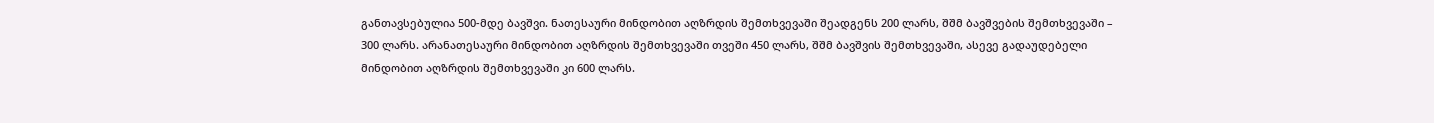განთავსებულია 500-მდე ბავშვი. ნათესაური მინდობით აღზრდის შემთხვევაში შეადგენს 200 ლარს, შშმ ბავშვების შემთხვევაში – 300 ლარს. არანათესაური მინდობით აღზრდის შემთხვევაში თვეში 450 ლარს, შშმ ბავშვის შემთხვევაში, ასევე გადაუდებელი მინდობით აღზრდის შემთხვევაში კი 600 ლარს.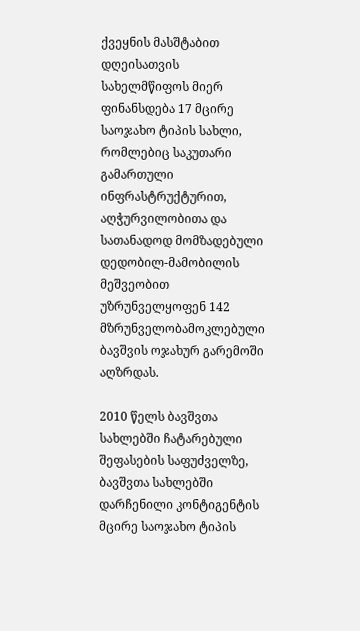ქვეყნის მასშტაბით დღეისათვის სახელმწიფოს მიერ ფინანსდება 17 მცირე საოჯახო ტიპის სახლი, რომლებიც საკუთარი გამართული ინფრასტრუქტურით, აღჭურვილობითა და სათანადოდ მომზადებული დედობილ-მამობილის მეშვეობით უზრუნველყოფენ 142 მზრუნველობამოკლებული ბავშვის ოჯახურ გარემოში აღზრდას.

2010 წელს ბავშვთა სახლებში ჩატარებული შეფასების საფუძველზე, ბავშვთა სახლებში დარჩენილი კონტიგენტის მცირე საოჯახო ტიპის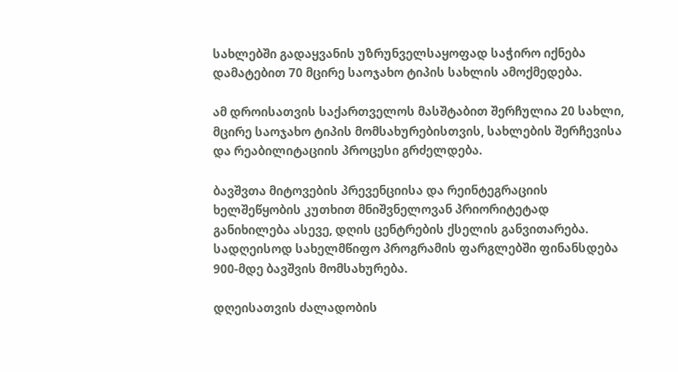სახლებში გადაყვანის უზრუნველსაყოფად საჭირო იქნება დამატებით 70 მცირე საოჯახო ტიპის სახლის ამოქმედება.

ამ დროისათვის საქართველოს მასშტაბით შერჩულია 20 სახლი, მცირე საოჯახო ტიპის მომსახურებისთვის, სახლების შერჩევისა და რეაბილიტაციის პროცესი გრძელდება.

ბავშვთა მიტოვების პრევენციისა და რეინტეგრაციის ხელშეწყობის კუთხით მნიშვნელოვან პრიორიტეტად განიხილება ასევე, დღის ცენტრების ქსელის განვითარება. სადღეისოდ სახელმწიფო პროგრამის ფარგლებში ფინანსდება 900-მდე ბავშვის მომსახურება.

დღეისათვის ძალადობის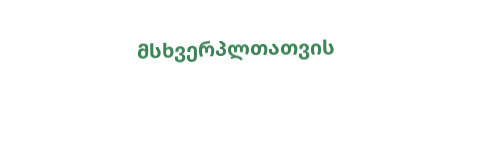მსხვერპლთათვის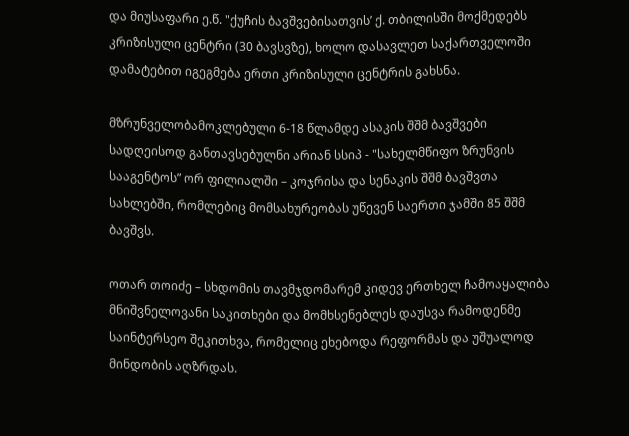და მიუსაფარი ე.წ. "ქუჩის ბავშვებისათვის’ ქ. თბილისში მოქმედებს კრიზისული ცენტრი (30 ბავსვზე), ხოლო დასავლეთ საქართველოში დამატებით იგეგმება ერთი კრიზისული ცენტრის გახსნა.

მზრუნველობამოკლებული 6-18 წლამდე ასაკის შშმ ბავშვები სადღეისოდ განთავსებულნი არიან სსიპ - "სახელმწიფო ზრუნვის სააგენტოს” ორ ფილიალში – კოჯრისა და სენაკის შშმ ბავშვთა სახლებში, რომლებიც მომსახურეობას უწევენ საერთი ჯამში 85 შშმ ბავშვს.

ოთარ თოიძე – სხდომის თავმჯდომარემ კიდევ ერთხელ ჩამოაყალიბა მნიშვნელოვანი საკითხები და მომხსენებლეს დაუსვა რამოდენმე საინტერსეო შეკითხვა, რომელიც ეხებოდა რეფორმას და უშუალოდ მინდობის აღზრდას.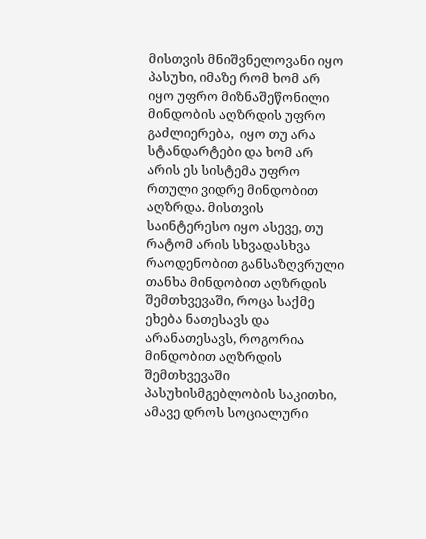მისთვის მნიშვნელოვანი იყო პასუხი, იმაზე რომ ხომ არ იყო უფრო მიზნაშეწონილი მინდობის აღზრდის უფრო გაძლიერება,  იყო თუ არა სტანდარტები და ხომ არ არის ეს სისტემა უფრო რთული ვიდრე მინდობით აღზრდა. მისთვის საინტერესო იყო ასევე, თუ რატომ არის სხვადასხვა რაოდენობით განსაზღვრული თანხა მინდობით აღზრდის შემთხვევაში, როცა საქმე ეხება ნათესავს და არანათესავს, როგორია მინდობით აღზრდის შემთხვევაში პასუხისმგებლობის საკითხი, ამავე დროს სოციალური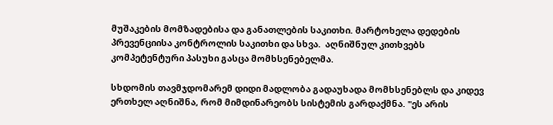მუშაკების მომზადებისა და განათლების საკითხი. მარტოხელა დედების პრევენციისა კონტროლის საკითხი და სხვა.  აღნიშნულ კითხვებს კომპეტენტური პასუხი გასცა მომხსენებელმა.

სხდომის თავმჯდომარემ დიდი მადლობა გადაუხადა მომხსენებლს და კიდევ ერთხელ აღნიშნა, რომ მიმდინარეობს სისტემის გარდაქმნა. "ეს არის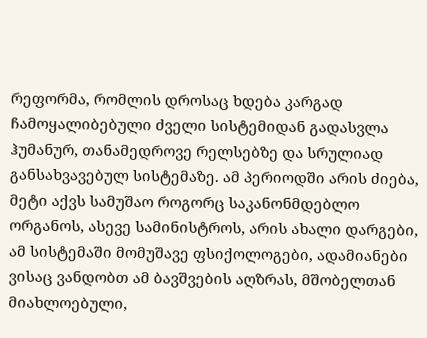რეფორმა, რომლის დროსაც ხდება კარგად ჩამოყალიბებული ძველი სისტემიდან გადასვლა ჰუმანურ, თანამედროვე რელსებზე და სრულიად განსახვავებულ სისტემაზე. ამ პერიოდში არის ძიება, მეტი აქვს სამუშაო როგორც საკანონმდებლო ორგანოს, ასევე სამინისტროს, არის ახალი დარგები, ამ სისტემაში მომუშავე ფსიქოლოგები, ადამიანები ვისაც ვანდობთ ამ ბავშვების აღზრას, მშობელთან მიახლოებული,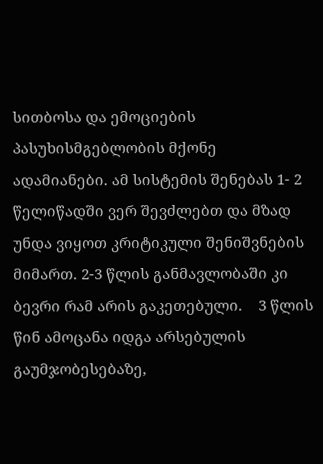სითბოსა და ემოციების პასუხისმგებლობის მქონე ადამიანები. ამ სისტემის შენებას 1- 2 წელიწადში ვერ შევძლებთ და მზად უნდა ვიყოთ კრიტიკული შენიშვნების მიმართ. 2-3 წლის განმავლობაში კი ბევრი რამ არის გაკეთებული.    3 წლის წინ ამოცანა იდგა არსებულის გაუმჯობესებაზე,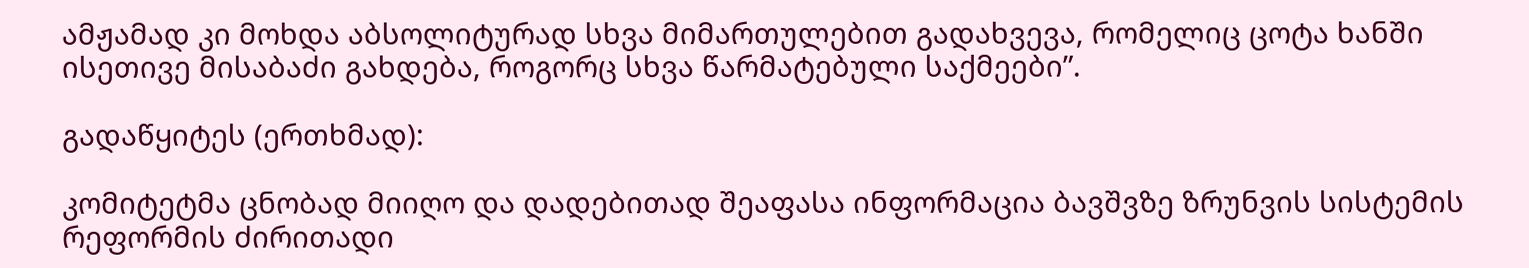ამჟამად კი მოხდა აბსოლიტურად სხვა მიმართულებით გადახვევა, რომელიც ცოტა ხანში ისეთივე მისაბაძი გახდება, როგორც სხვა წარმატებული საქმეები”.

გადაწყიტეს (ერთხმად):

კომიტეტმა ცნობად მიიღო და დადებითად შეაფასა ინფორმაცია ბავშვზე ზრუნვის სისტემის რეფორმის ძირითადი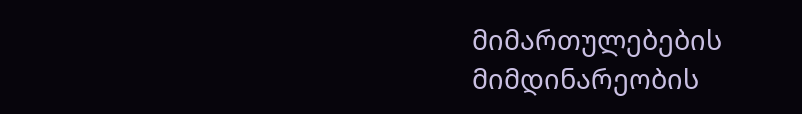მიმართულებების მიმდინარეობის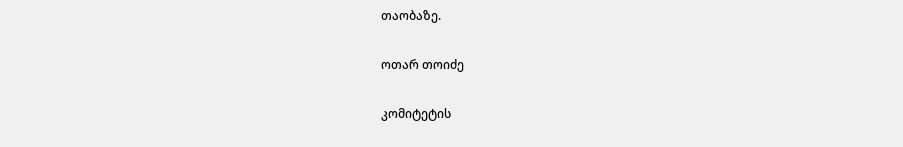თაობაზე.

ოთარ თოიძე

კომიტეტის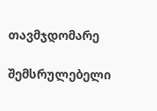თავმჯდომარე

შემსრულებელი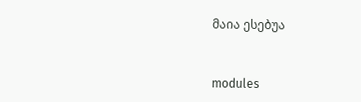მაია ესებუა


modules